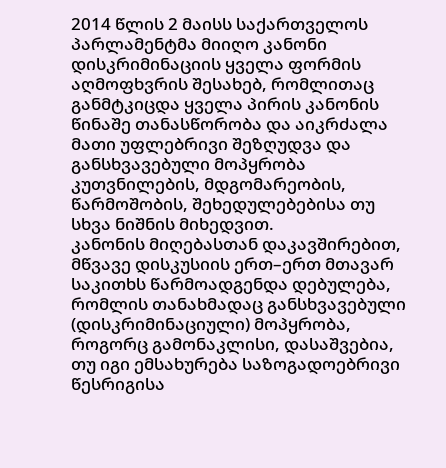2014 წლის 2 მაისს საქართველოს პარლამენტმა მიიღო კანონი დისკრიმინაციის ყველა ფორმის აღმოფხვრის შესახებ, რომლითაც განმტკიცდა ყველა პირის კანონის წინაშე თანასწორობა და აიკრძალა მათი უფლებრივი შეზღუდვა და განსხვავებული მოპყრობა კუთვნილების, მდგომარეობის, წარმოშობის, შეხედულებებისა თუ სხვა ნიშნის მიხედვით.
კანონის მიღებასთან დაკავშირებით, მწვავე დისკუსიის ერთ–ერთ მთავარ საკითხს წარმოადგენდა დებულება, რომლის თანახმადაც განსხვავებული (დისკრიმინაციული) მოპყრობა, როგორც გამონაკლისი, დასაშვებია, თუ იგი ემსახურება საზოგადოებრივი წესრიგისა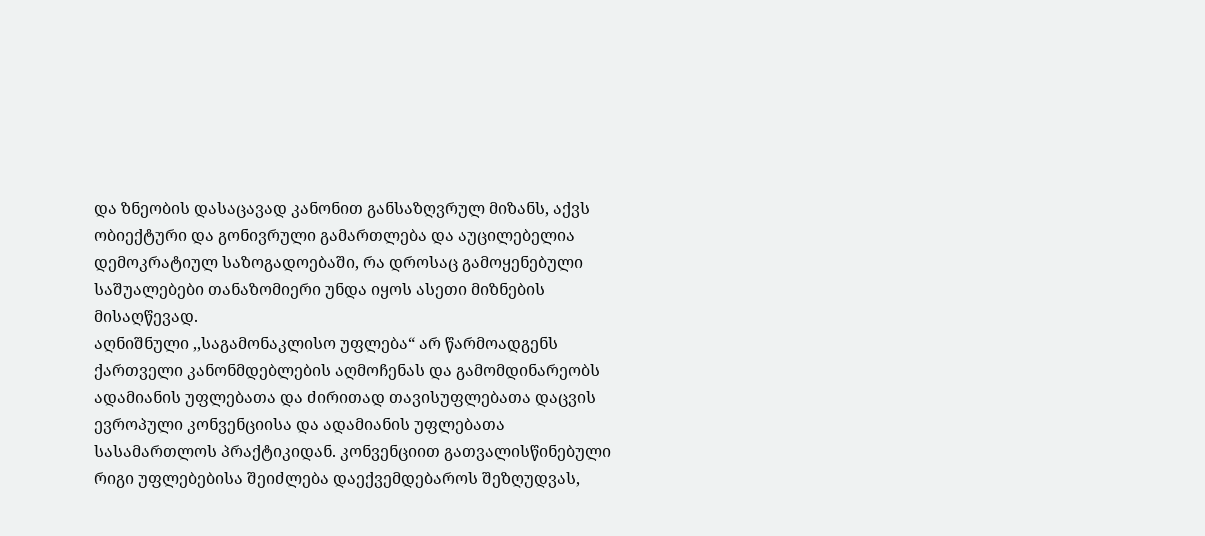და ზნეობის დასაცავად კანონით განსაზღვრულ მიზანს, აქვს ობიექტური და გონივრული გამართლება და აუცილებელია დემოკრატიულ საზოგადოებაში, რა დროსაც გამოყენებული საშუალებები თანაზომიერი უნდა იყოს ასეთი მიზნების მისაღწევად.
აღნიშნული ,,საგამონაკლისო უფლება“ არ წარმოადგენს ქართველი კანონმდებლების აღმოჩენას და გამომდინარეობს ადამიანის უფლებათა და ძირითად თავისუფლებათა დაცვის ევროპული კონვენციისა და ადამიანის უფლებათა სასამართლოს პრაქტიკიდან. კონვენციით გათვალისწინებული რიგი უფლებებისა შეიძლება დაექვემდებაროს შეზღუდვას,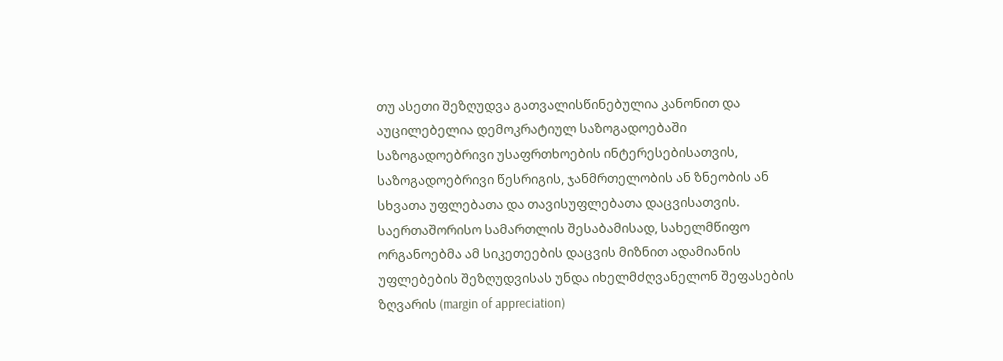თუ ასეთი შეზღუდვა გათვალისწინებულია კანონით და აუცილებელია დემოკრატიულ საზოგადოებაში საზოგადოებრივი უსაფრთხოების ინტერესებისათვის, საზოგადოებრივი წესრიგის, ჯანმრთელობის ან ზნეობის ან სხვათა უფლებათა და თავისუფლებათა დაცვისათვის.
საერთაშორისო სამართლის შესაბამისად, სახელმწიფო ორგანოებმა ამ სიკეთეების დაცვის მიზნით ადამიანის უფლებების შეზღუდვისას უნდა იხელმძღვანელონ შეფასების ზღვარის (margin of appreciation)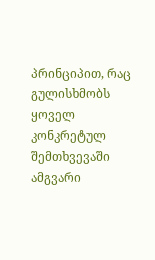პრინციპით, რაც გულისხმობს ყოველ კონკრეტულ შემთხვევაში ამგვარი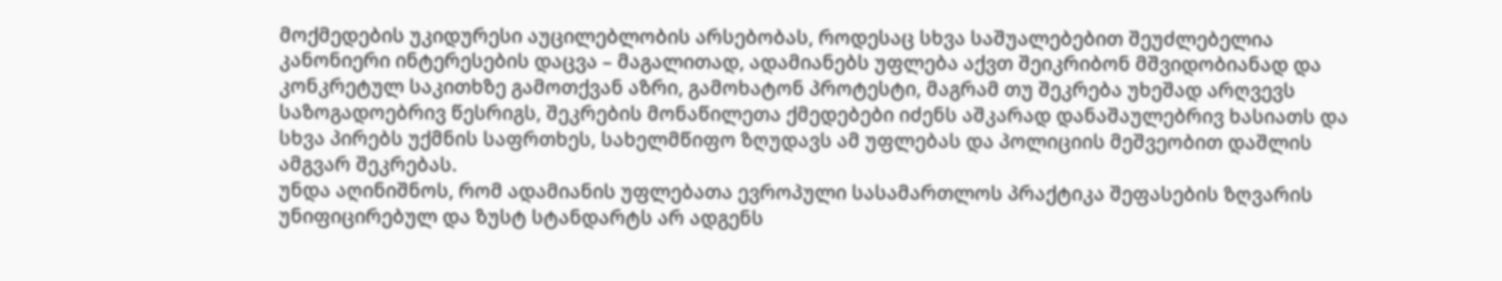მოქმედების უკიდურესი აუცილებლობის არსებობას, როდესაც სხვა საშუალებებით შეუძლებელია კანონიერი ინტერესების დაცვა – მაგალითად, ადამიანებს უფლება აქვთ შეიკრიბონ მშვიდობიანად და კონკრეტულ საკითხზე გამოთქვან აზრი, გამოხატონ პროტესტი, მაგრამ თუ შეკრება უხეშად არღვევს საზოგადოებრივ წესრიგს, შეკრების მონაწილეთა ქმედებები იძენს აშკარად დანაშაულებრივ ხასიათს და სხვა პირებს უქმნის საფრთხეს, სახელმწიფო ზღუდავს ამ უფლებას და პოლიციის მეშვეობით დაშლის ამგვარ შეკრებას.
უნდა აღინიშნოს, რომ ადამიანის უფლებათა ევროპული სასამართლოს პრაქტიკა შეფასების ზღვარის უნიფიცირებულ და ზუსტ სტანდარტს არ ადგენს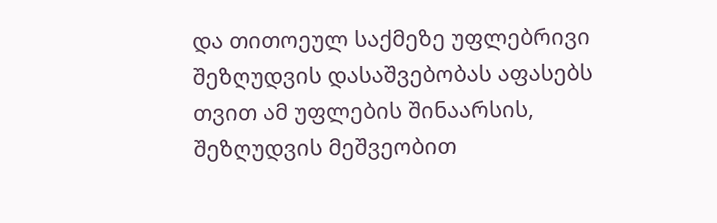და თითოეულ საქმეზე უფლებრივი შეზღუდვის დასაშვებობას აფასებს თვით ამ უფლების შინაარსის, შეზღუდვის მეშვეობით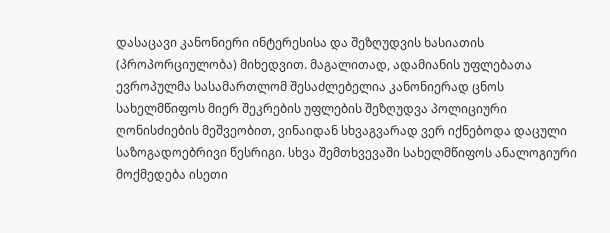დასაცავი კანონიერი ინტერესისა და შეზღუდვის ხასიათის (პროპორციულობა) მიხედვით. მაგალითად, ადამიანის უფლებათა ევროპულმა სასამართლომ შესაძლებელია კანონიერად ცნოს სახელმწიფოს მიერ შეკრების უფლების შეზღუდვა პოლიციური ღონისძიების მეშვეობით, ვინაიდან სხვაგვარად ვერ იქნებოდა დაცული საზოგადოებრივი წესრიგი. სხვა შემთხვევაში სახელმწიფოს ანალოგიური მოქმედება ისეთი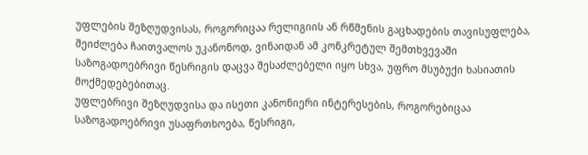უფლების შეზღუდვისას, როგორიცაა რელიგიის ან რწმენის გაცხადების თავისუფლება, შეიძლება ჩაითვალოს უკანონოდ, ვინაიდან ამ კონკრეტულ შემთხვევაში საზოგადოებრივი წესრიგის დაცვა შესაძლებელი იყო სხვა, უფრო მსუბუქი ხასიათის მოქმედებებითაც.
უფლებრივი შეზღუდვისა და ისეთი კანონიერი ინტერესების, როგორებიცაა საზოგადოებრივი უსაფრთხოება, წესრიგი,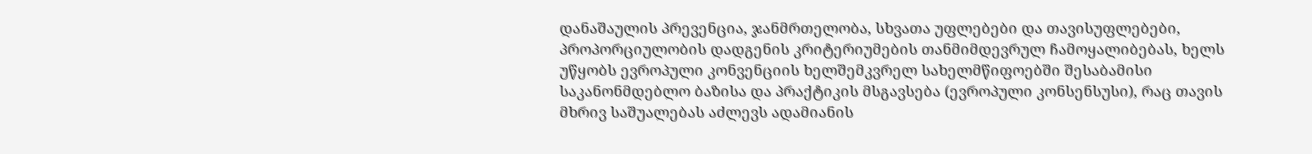დანაშაულის პრევენცია, ჯანმრთელობა, სხვათა უფლებები და თავისუფლებები, პროპორციულობის დადგენის კრიტერიუმების თანმიმდევრულ ჩამოყალიბებას, ხელს უწყობს ევროპული კონვენციის ხელშემკვრელ სახელმწიფოებში შესაბამისი საკანონმდებლო ბაზისა და პრაქტიკის მსგავსება (ევროპული კონსენსუსი), რაც თავის მხრივ საშუალებას აძლევს ადამიანის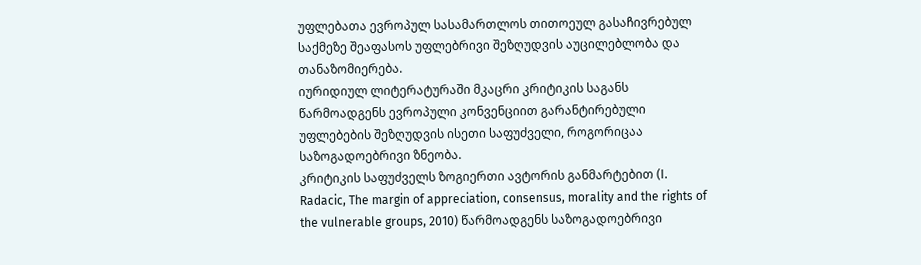უფლებათა ევროპულ სასამართლოს თითოეულ გასაჩივრებულ საქმეზე შეაფასოს უფლებრივი შეზღუდვის აუცილებლობა და თანაზომიერება.
იურიდიულ ლიტერატურაში მკაცრი კრიტიკის საგანს წარმოადგენს ევროპული კონვენციით გარანტირებული უფლებების შეზღუდვის ისეთი საფუძველი, როგორიცაა საზოგადოებრივი ზნეობა.
კრიტიკის საფუძველს ზოგიერთი ავტორის განმარტებით (I. Radacic, The margin of appreciation, consensus, morality and the rights of the vulnerable groups, 2010) წარმოადგენს საზოგადოებრივი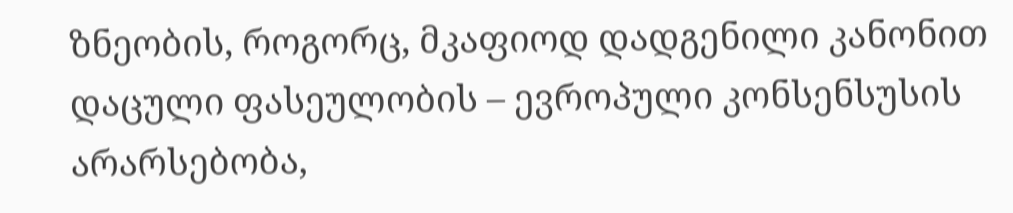ზნეობის, როგორც, მკაფიოდ დადგენილი კანონით დაცული ფასეულობის – ევროპული კონსენსუსის არარსებობა,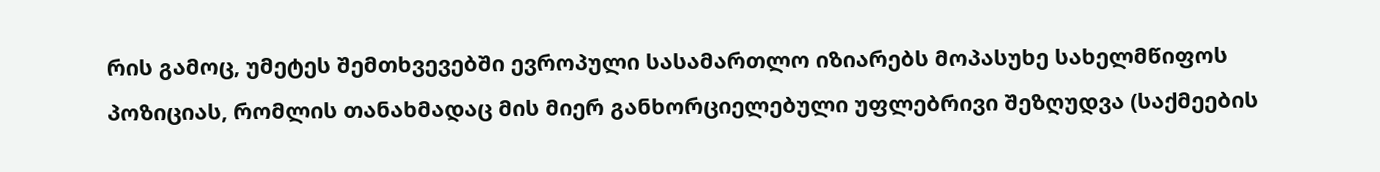რის გამოც, უმეტეს შემთხვევებში ევროპული სასამართლო იზიარებს მოპასუხე სახელმწიფოს პოზიციას, რომლის თანახმადაც მის მიერ განხორციელებული უფლებრივი შეზღუდვა (საქმეების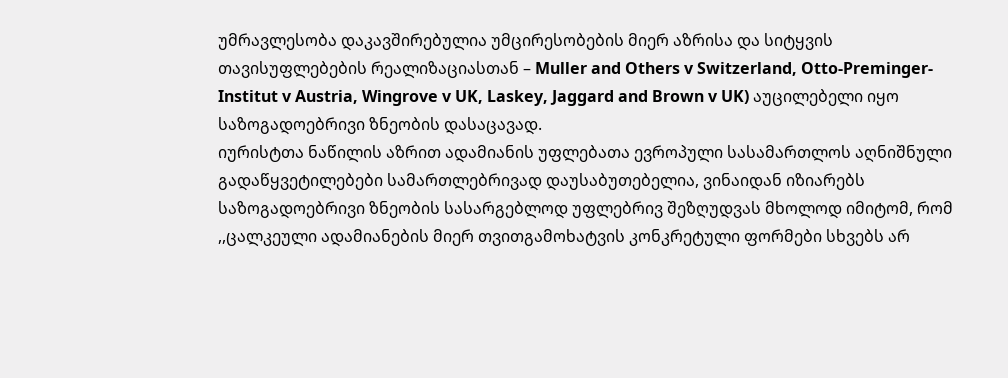უმრავლესობა დაკავშირებულია უმცირესობების მიერ აზრისა და სიტყვის თავისუფლებების რეალიზაციასთან – Muller and Others v Switzerland, Otto-Preminger-Institut v Austria, Wingrove v UK, Laskey, Jaggard and Brown v UK) აუცილებელი იყო საზოგადოებრივი ზნეობის დასაცავად.
იურისტთა ნაწილის აზრით ადამიანის უფლებათა ევროპული სასამართლოს აღნიშნული გადაწყვეტილებები სამართლებრივად დაუსაბუთებელია, ვინაიდან იზიარებს საზოგადოებრივი ზნეობის სასარგებლოდ უფლებრივ შეზღუდვას მხოლოდ იმიტომ, რომ ,,ცალკეული ადამიანების მიერ თვითგამოხატვის კონკრეტული ფორმები სხვებს არ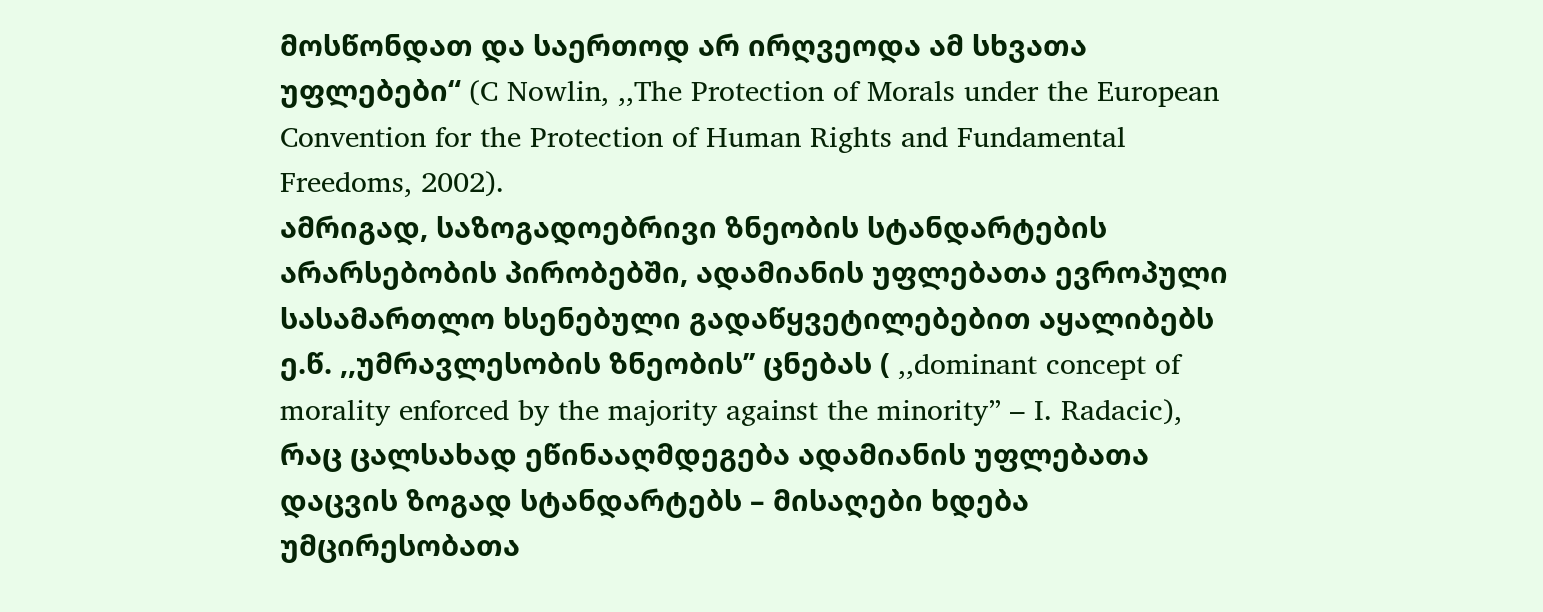მოსწონდათ და საერთოდ არ ირღვეოდა ამ სხვათა უფლებები“ (C Nowlin, ,,The Protection of Morals under the European Convention for the Protection of Human Rights and Fundamental Freedoms, 2002).
ამრიგად, საზოგადოებრივი ზნეობის სტანდარტების არარსებობის პირობებში, ადამიანის უფლებათა ევროპული სასამართლო ხსენებული გადაწყვეტილებებით აყალიბებს ე.წ. ,,უმრავლესობის ზნეობის’’ ცნებას ( ,,dominant concept of morality enforced by the majority against the minority” – I. Radacic), რაც ცალსახად ეწინააღმდეგება ადამიანის უფლებათა დაცვის ზოგად სტანდარტებს – მისაღები ხდება უმცირესობათა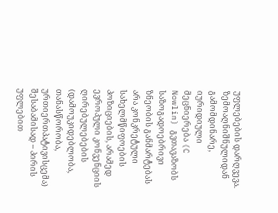უფლებების დარღვევა.
ზემოაღნიშნულიდან გამომდინარე, იურიდიული მეცნიერება (C Nowlin) გვთავაზობს საზოგადოებრივი ზნეობის განმარტებას არა კონკრეტული სახელმწიფოების პოზიციების, არამედ ევროპული კონვენციის ღირებულებების (დამოუკიდებლობა, თანასწორობა, ურთიერთპატივისცემა) შესაბამისად – პირის უფლებით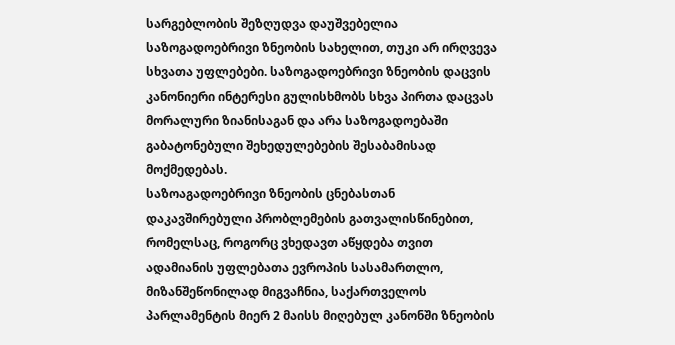სარგებლობის შეზღუდვა დაუშვებელია საზოგადოებრივი ზნეობის სახელით, თუკი არ ირღვევა სხვათა უფლებები. საზოგადოებრივი ზნეობის დაცვის კანონიერი ინტერესი გულისხმობს სხვა პირთა დაცვას მორალური ზიანისაგან და არა საზოგადოებაში გაბატონებული შეხედულებების შესაბამისად მოქმედებას.
საზოაგადოებრივი ზნეობის ცნებასთან დაკავშირებული პრობლემების გათვალისწინებით, რომელსაც, როგორც ვხედავთ აწყდება თვით ადამიანის უფლებათა ევროპის სასამართლო, მიზანშეწონილად მიგვაჩნია, საქართველოს პარლამენტის მიერ 2 მაისს მიღებულ კანონში ზნეობის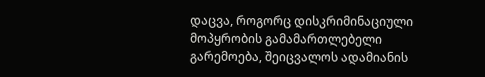დაცვა, როგორც დისკრიმინაციული მოპყრობის გამამართლებელი გარემოება, შეიცვალოს ადამიანის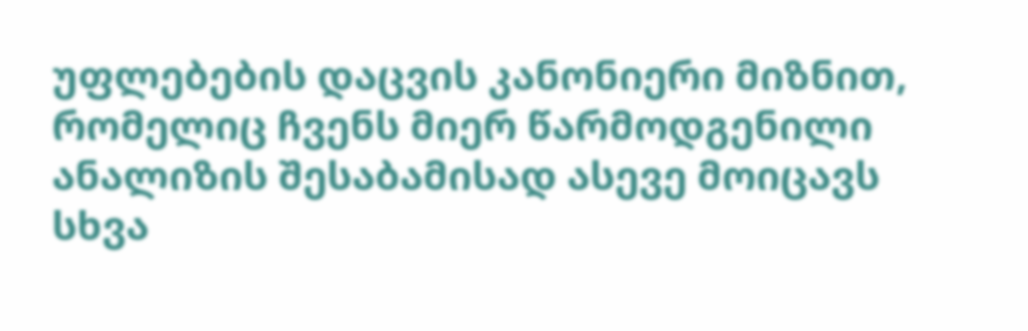უფლებების დაცვის კანონიერი მიზნით, რომელიც ჩვენს მიერ წარმოდგენილი ანალიზის შესაბამისად ასევე მოიცავს სხვა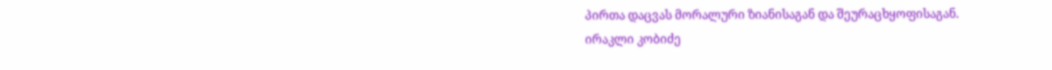პირთა დაცვას მორალური ზიანისაგან და შეურაცხყოფისაგან.
ირაკლი კობიძე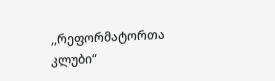,,რეფორმატორთა კლუბი“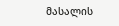მასალის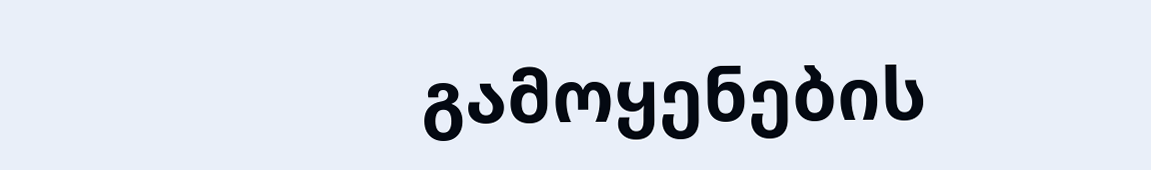გამოყენების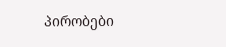პირობები